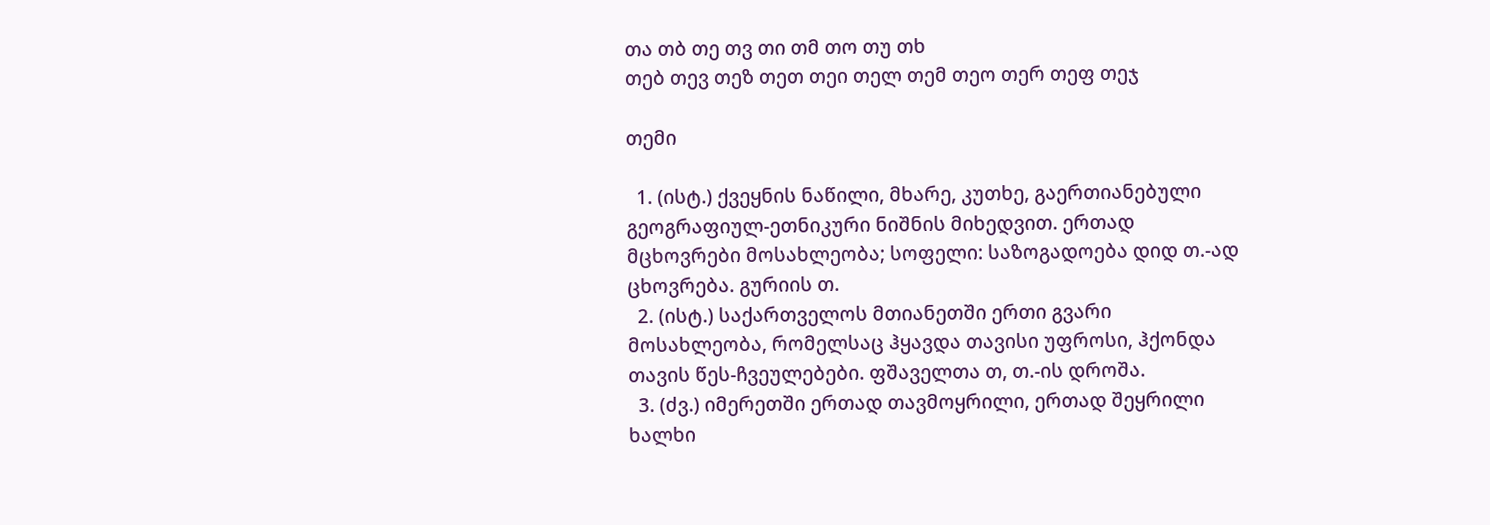თა თბ თე თვ თი თმ თო თუ თხ
თებ თევ თეზ თეთ თეი თელ თემ თეო თერ თეფ თეჯ

თემი

  1. (ისტ.) ქვეყნის ნაწილი, მხარე, კუთხე, გაერთიანებული გეოგრაფიულ-ეთნიკური ნიშნის მიხედვით. ერთად მცხოვრები მოსახლეობა; სოფელი: საზოგადოება დიდ თ.-ად ცხოვრება. გურიის თ.
  2. (ისტ.) საქართველოს მთიანეთში ერთი გვარი მოსახლეობა, რომელსაც ჰყავდა თავისი უფროსი, ჰქონდა თავის წეს-ჩვეულებები. ფშაველთა თ, თ.-ის დროშა.
  3. (ძვ.) იმერეთში ერთად თავმოყრილი, ერთად შეყრილი ხალხი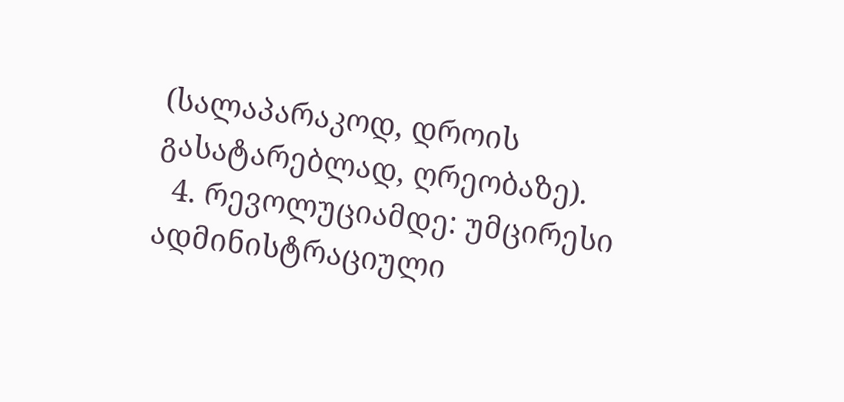(სალაპარაკოდ, დროის გასატარებლად, ღრეობაზე).
  4. რევოლუციამდე: უმცირესი ადმინისტრაციული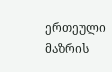ერთეული მაზრის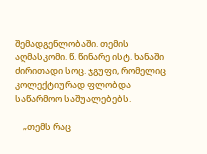შემადგენლობაში. თემის აღმასკომი. წ. წინარე ისტ. ხანაში ძირითადი სოც. ჯგუფი, რომელიც კოლექტიურად ფლობდა საწარმოო საშუალებებს.

    „თემს რაც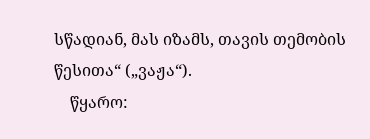სწადიან, მას იზამს, თავის თემობის წესითა“ („ვაჟა“).
    წყარო: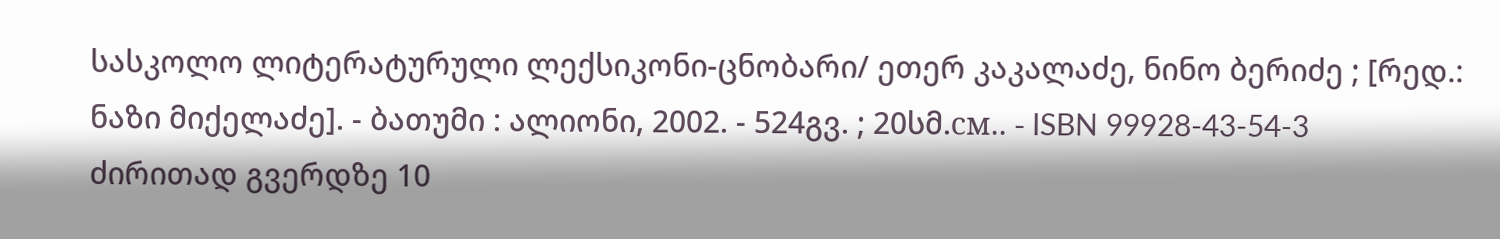სასკოლო ლიტერატურული ლექსიკონი-ცნობარი/ ეთერ კაკალაძე, ნინო ბერიძე ; [რედ.: ნაზი მიქელაძე]. - ბათუმი : ალიონი, 2002. - 524გვ. ; 20სმ.см.. - ISBN 99928-43-54-3
ძირითად გვერდზე 10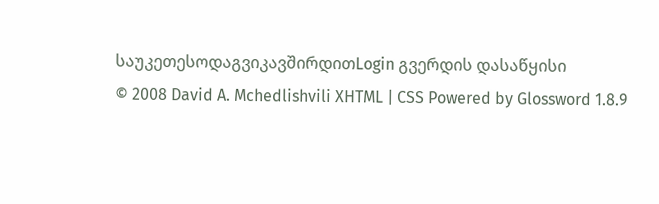საუკეთესოდაგვიკავშირდითLogin გვერდის დასაწყისი
© 2008 David A. Mchedlishvili XHTML | CSS Powered by Glossword 1.8.9